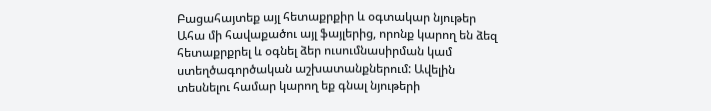Բացահայտեք այլ հետաքրքիր և օգտակար նյութեր
Ահա մի հավաքածու այլ ֆայլերից, որոնք կարող են ձեզ հետաքրքրել և օգնել ձեր ուսումնասիրման կամ ստեղծագործական աշխատանքներում: Ավելին տեսնելու համար կարող եք գնալ նյութերի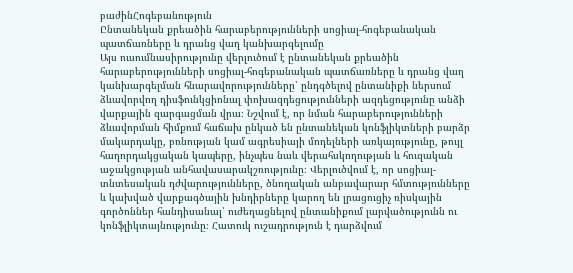բաժինՀոգեբանություն
Ընտանեկան քրեածին հարաբերությունների սոցիալ-հոգեբանական պատճառները և դրանց վաղ կանխարգելումը
Այս ուսումնասիրությունը վերլուծում է ընտանեկան քրեածին հարաբերությունների սոցիալ-հոգեբանական պատճառները և դրանց վաղ կանխարգելման հնարավորությունները՝ ընդգծելով ընտանիքի ներսում ձևավորվող դիսֆունկցիոնալ փոխազդեցությունների ազդեցությունը անձի վարքային զարգացման վրա։ Նշվում է, որ նման հարաբերությունների ձևավորման հիմքում հաճախ ընկած են ընտանեկան կոնֆլիկտների բարձր մակարդակը, բռնության կամ ագրեսիայի մոդելների առկայությունը, թույլ հաղորդակցական կապերը, ինչպես նաև վերահսկողության և հուզական աջակցության անհավասարակշռությունը։ Վերլուծվում է, որ սոցիալ-տնտեսական դժվարությունները, ծնողական անբավարար հմտությունները և կախված վարքագծային խնդիրները կարող են լրացուցիչ ռիսկային գործոններ հանդիսանալ՝ ուժեղացնելով ընտանիքում լարվածությունն ու կոնֆլիկտայնությունը։ Հատուկ ուշադրություն է դարձվում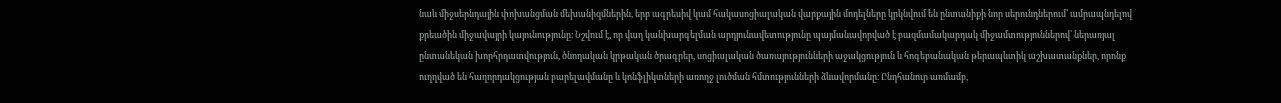նաև միջսերնդային փոխանցման մեխանիզմներին, երբ ագրեսիվ կամ հակասոցիալական վարքային մոդելները կրկնվում են ընտանիքի նոր սերունդներում՝ ամրապնդելով քրեածին միջավայրի կայունությունը։ Նշվում է, որ վաղ կանխարգելման արդյունավետությունը պայմանավորված է բազմամակարդակ միջամտություններով՝ ներառյալ ընտանեկան խորհրդատվություն, ծնողական կրթական ծրագրեր, սոցիալական ծառայությունների աջակցություն և հոգեբանական թերապևտիկ աշխատանքներ, որոնք ուղղված են հաղորդակցության բարելավմանը և կոնֆլիկտների առողջ լուծման հմտությունների ձևավորմանը։ Ընդհանուր առմամբ,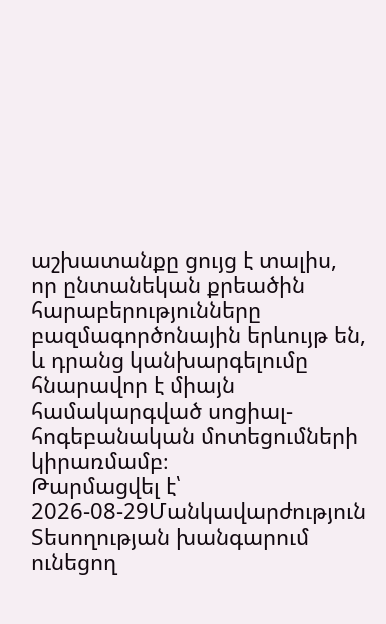աշխատանքը ցույց է տալիս, որ ընտանեկան քրեածին հարաբերությունները բազմագործոնային երևույթ են, և դրանց կանխարգելումը հնարավոր է միայն համակարգված սոցիալ-հոգեբանական մոտեցումների կիրառմամբ։
Թարմացվել է՝ 2026-08-29Մանկավարժություն
Տեսողության խանգարում ունեցող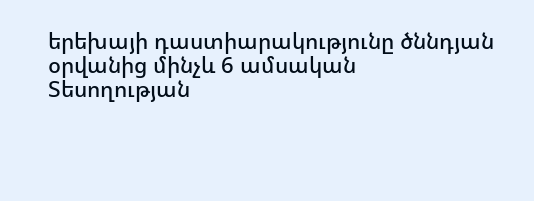երեխայի դաստիարակությունը ծննդյան օրվանից մինչև 6 ամսական
Տեսողության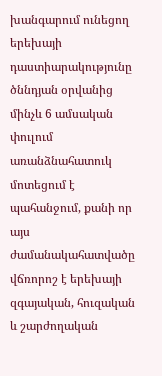խանգարում ունեցող երեխայի դաստիարակությունը ծննդյան օրվանից մինչև 6 ամսական փուլում առանձնահատուկ մոտեցում է պահանջում, քանի որ այս ժամանակահատվածը վճռորոշ է երեխայի զգայական, հուզական և շարժողական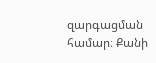զարգացման համար։ Քանի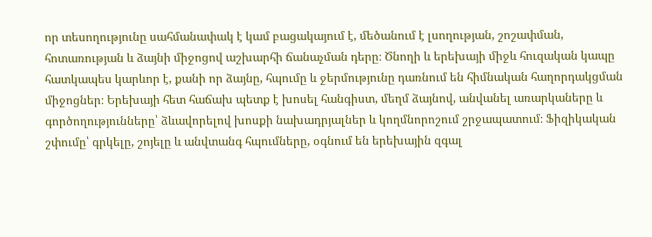որ տեսողությունը սահմանափակ է կամ բացակայում է, մեծանում է լսողության, շոշափման, հոտառության և ձայնի միջոցով աշխարհի ճանաչման դերը։ Ծնողի և երեխայի միջև հուզական կապը հատկապես կարևոր է, քանի որ ձայնը, հպումը և ջերմությունը դառնում են հիմնական հաղորդակցման միջոցներ։ Երեխայի հետ հաճախ պետք է խոսել հանգիստ, մեղմ ձայնով, անվանել առարկաները և գործողությունները՝ ձևավորելով խոսքի նախադրյալներ և կողմնորոշում շրջապատում։ Ֆիզիկական շփումը՝ գրկելը, շոյելը և անվտանգ հպումները, օգնում են երեխային զգալ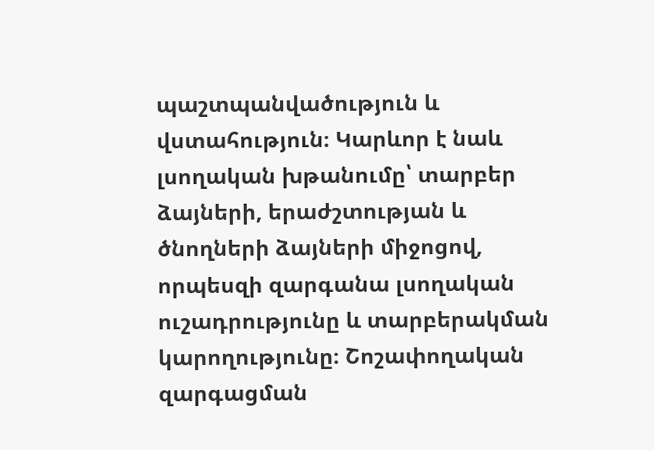պաշտպանվածություն և վստահություն։ Կարևոր է նաև լսողական խթանումը՝ տարբեր ձայների, երաժշտության և ծնողների ձայների միջոցով, որպեսզի զարգանա լսողական ուշադրությունը և տարբերակման կարողությունը։ Շոշափողական զարգացման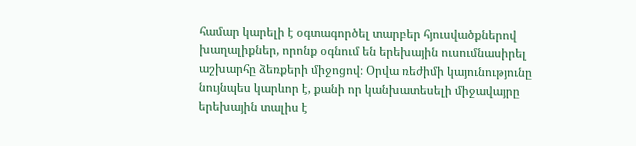համար կարելի է օգտագործել տարբեր հյուսվածքներով խաղալիքներ, որոնք օգնում են երեխային ուսումնասիրել աշխարհը ձեռքերի միջոցով։ Օրվա ռեժիմի կայունությունը նույնպես կարևոր է, քանի որ կանխատեսելի միջավայրը երեխային տալիս է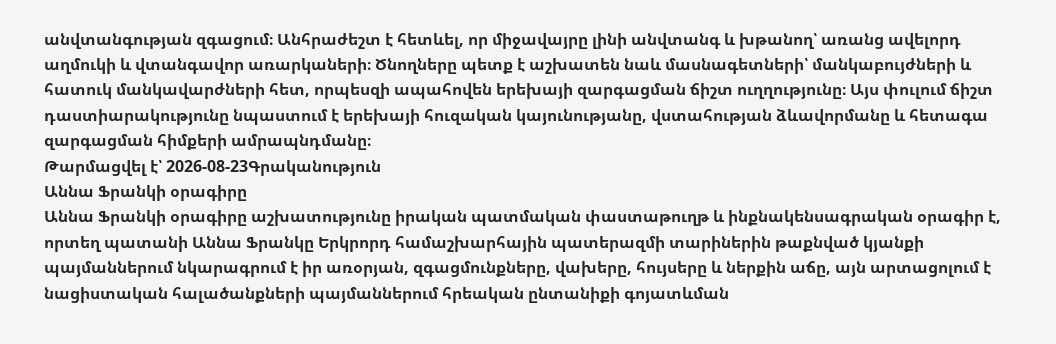անվտանգության զգացում։ Անհրաժեշտ է հետևել, որ միջավայրը լինի անվտանգ և խթանող՝ առանց ավելորդ աղմուկի և վտանգավոր առարկաների։ Ծնողները պետք է աշխատեն նաև մասնագետների՝ մանկաբույժների և հատուկ մանկավարժների հետ, որպեսզի ապահովեն երեխայի զարգացման ճիշտ ուղղությունը։ Այս փուլում ճիշտ դաստիարակությունը նպաստում է երեխայի հուզական կայունությանը, վստահության ձևավորմանը և հետագա զարգացման հիմքերի ամրապնդմանը։
Թարմացվել է՝ 2026-08-23Գրականություն
Աննա Ֆրանկի օրագիրը
Աննա Ֆրանկի օրագիրը աշխատությունը իրական պատմական փաստաթուղթ և ինքնակենսագրական օրագիր է, որտեղ պատանի Աննա Ֆրանկը Երկրորդ համաշխարհային պատերազմի տարիներին թաքնված կյանքի պայմաններում նկարագրում է իր առօրյան, զգացմունքները, վախերը, հույսերը և ներքին աճը, այն արտացոլում է նացիստական հալածանքների պայմաններում հրեական ընտանիքի գոյատևման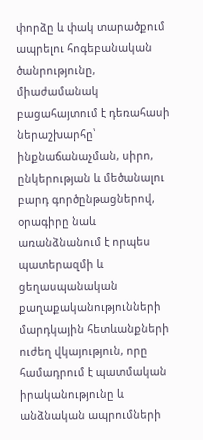փորձը և փակ տարածքում ապրելու հոգեբանական ծանրությունը, միաժամանակ բացահայտում է դեռահասի ներաշխարհը՝ ինքնաճանաչման, սիրո, ընկերության և մեծանալու բարդ գործընթացներով, օրագիրը նաև առանձնանում է որպես պատերազմի և ցեղասպանական քաղաքականությունների մարդկային հետևանքների ուժեղ վկայություն, որը համադրում է պատմական իրականությունը և անձնական ապրումների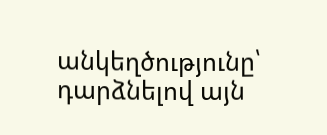անկեղծությունը՝ դարձնելով այն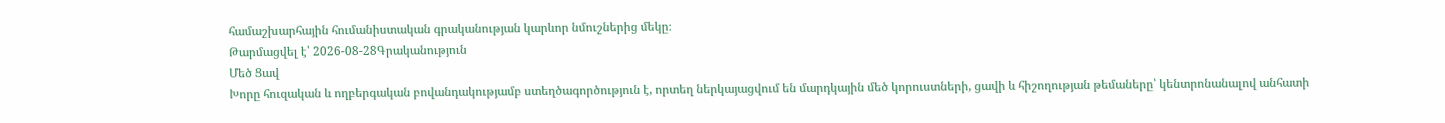համաշխարհային հումանիստական գրականության կարևոր նմուշներից մեկը։
Թարմացվել է՝ 2026-08-28Գրականություն
Մեծ Ցավ
Խորը հուզական և ողբերգական բովանդակությամբ ստեղծագործություն է, որտեղ ներկայացվում են մարդկային մեծ կորուստների, ցավի և հիշողության թեմաները՝ կենտրոնանալով անհատի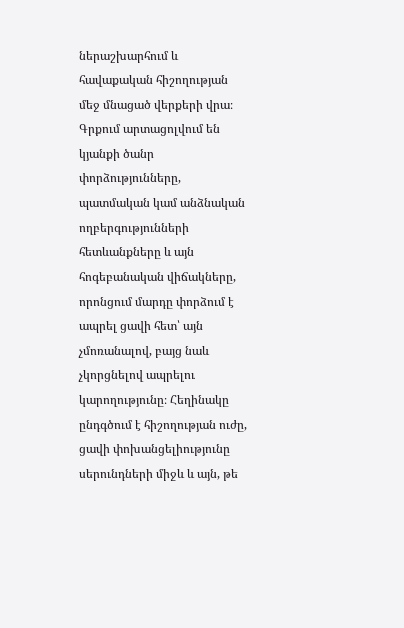ներաշխարհում և հավաքական հիշողության մեջ մնացած վերքերի վրա։ Գրքում արտացոլվում են կյանքի ծանր փորձությունները, պատմական կամ անձնական ողբերգությունների հետևանքները և այն հոգեբանական վիճակները, որոնցում մարդը փորձում է ապրել ցավի հետ՝ այն չմոռանալով, բայց նաև չկորցնելով ապրելու կարողությունը։ Հեղինակը ընդգծում է հիշողության ուժը, ցավի փոխանցելիությունը սերունդների միջև և այն, թե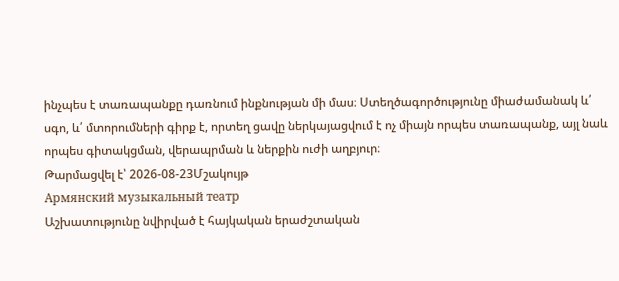ինչպես է տառապանքը դառնում ինքնության մի մաս։ Ստեղծագործությունը միաժամանակ և՛ սգո, և՛ մտորումների գիրք է, որտեղ ցավը ներկայացվում է ոչ միայն որպես տառապանք, այլ նաև որպես գիտակցման, վերապրման և ներքին ուժի աղբյուր։
Թարմացվել է՝ 2026-08-23Մշակույթ
Армянский музыкальный театр
Աշխատությունը նվիրված է հայկական երաժշտական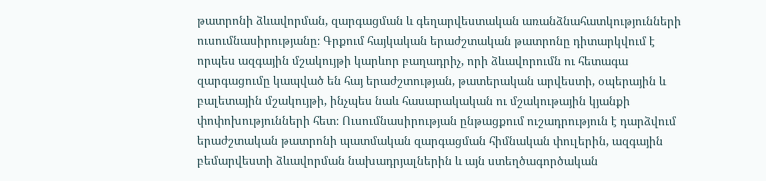թատրոնի ձևավորման, զարգացման և գեղարվեստական առանձնահատկությունների ուսումնասիրությանը։ Գրքում հայկական երաժշտական թատրոնը դիտարկվում է որպես ազգային մշակույթի կարևոր բաղադրիչ, որի ձևավորումն ու հետագա զարգացումը կապված են հայ երաժշտության, թատերական արվեստի, օպերային և բալետային մշակույթի, ինչպես նաև հասարակական ու մշակութային կյանքի փոփոխությունների հետ։ Ուսումնասիրության ընթացքում ուշադրություն է դարձվում երաժշտական թատրոնի պատմական զարգացման հիմնական փուլերին, ազգային բեմարվեստի ձևավորման նախադրյալներին և այն ստեղծագործական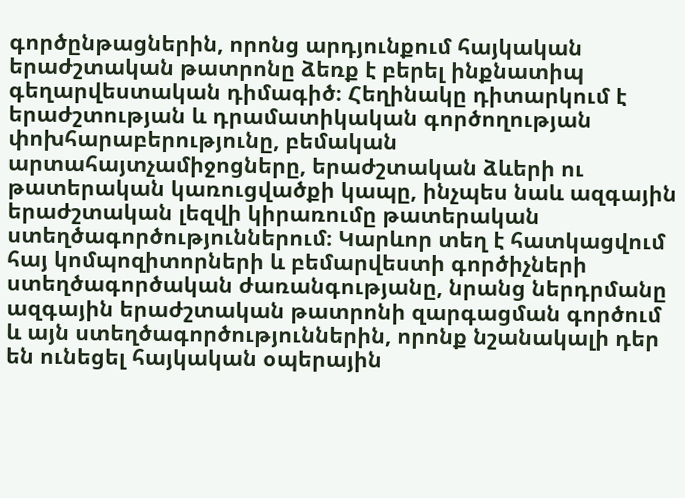գործընթացներին, որոնց արդյունքում հայկական երաժշտական թատրոնը ձեռք է բերել ինքնատիպ գեղարվեստական դիմագիծ։ Հեղինակը դիտարկում է երաժշտության և դրամատիկական գործողության փոխհարաբերությունը, բեմական արտահայտչամիջոցները, երաժշտական ձևերի ու թատերական կառուցվածքի կապը, ինչպես նաև ազգային երաժշտական լեզվի կիրառումը թատերական ստեղծագործություններում։ Կարևոր տեղ է հատկացվում հայ կոմպոզիտորների և բեմարվեստի գործիչների ստեղծագործական ժառանգությանը, նրանց ներդրմանը ազգային երաժշտական թատրոնի զարգացման գործում և այն ստեղծագործություններին, որոնք նշանակալի դեր են ունեցել հայկական օպերային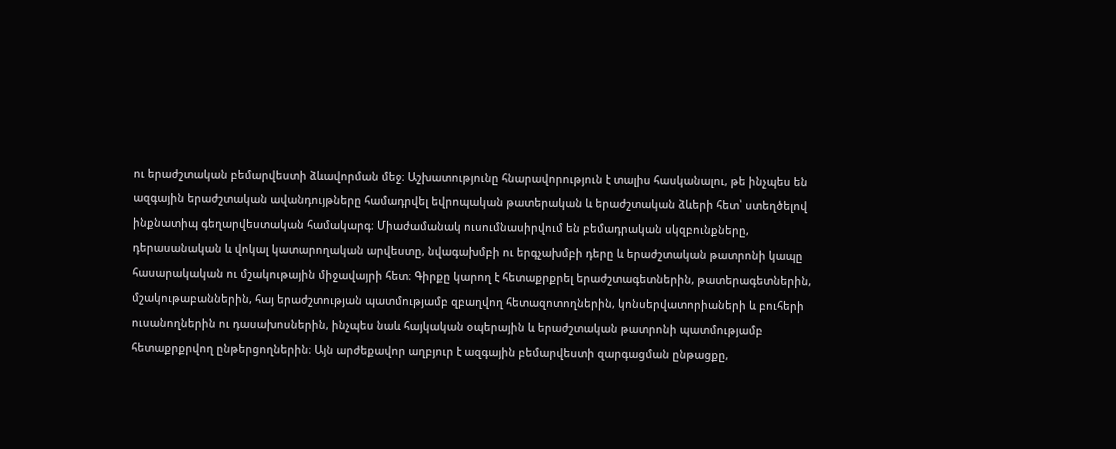ու երաժշտական բեմարվեստի ձևավորման մեջ։ Աշխատությունը հնարավորություն է տալիս հասկանալու, թե ինչպես են ազգային երաժշտական ավանդույթները համադրվել եվրոպական թատերական և երաժշտական ձևերի հետ՝ ստեղծելով ինքնատիպ գեղարվեստական համակարգ։ Միաժամանակ ուսումնասիրվում են բեմադրական սկզբունքները, դերասանական և վոկալ կատարողական արվեստը, նվագախմբի ու երգչախմբի դերը և երաժշտական թատրոնի կապը հասարակական ու մշակութային միջավայրի հետ։ Գիրքը կարող է հետաքրքրել երաժշտագետներին, թատերագետներին, մշակութաբաններին, հայ երաժշտության պատմությամբ զբաղվող հետազոտողներին, կոնսերվատորիաների և բուհերի ուսանողներին ու դասախոսներին, ինչպես նաև հայկական օպերային և երաժշտական թատրոնի պատմությամբ հետաքրքրվող ընթերցողներին։ Այն արժեքավոր աղբյուր է ազգային բեմարվեստի զարգացման ընթացքը,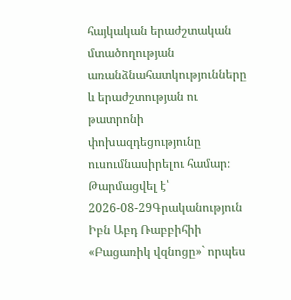հայկական երաժշտական մտածողության առանձնահատկությունները և երաժշտության ու թատրոնի փոխազդեցությունը ուսումնասիրելու համար։
Թարմացվել է՝ 2026-08-29Գրականություն
Իբն Աբդ Ռաբբիհիի «Բացառիկ վզնոցը»` որպես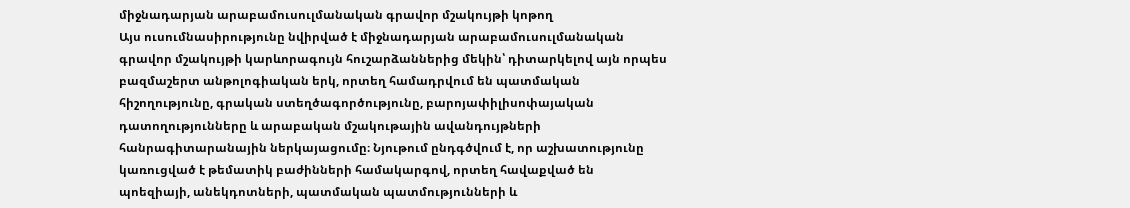միջնադարյան արաբամուսուլմանական գրավոր մշակույթի կոթող
Այս ուսումնասիրությունը նվիրված է միջնադարյան արաբամուսուլմանական գրավոր մշակույթի կարևորագույն հուշարձաններից մեկին՝ դիտարկելով այն որպես բազմաշերտ անթոլոգիական երկ, որտեղ համադրվում են պատմական հիշողությունը, գրական ստեղծագործությունը, բարոյափիլիսոփայական դատողությունները և արաբական մշակութային ավանդույթների հանրագիտարանային ներկայացումը։ Նյութում ընդգծվում է, որ աշխատությունը կառուցված է թեմատիկ բաժինների համակարգով, որտեղ հավաքված են պոեզիայի, անեկդոտների, պատմական պատմությունների և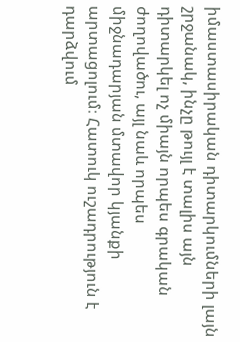իմաստասիրական դիտարկումների լայն շրջանակ, ինչը թույլ է տալիս այն դիտարկել ոչ միայն որպես գրական ժողովածու, այլ նաև որպես միջնադարյան մտավոր կյանքի արտացոլում։ Հատուկ ուշադրություն է դարձվում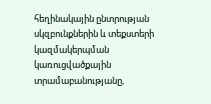հեղինակային ընտրության սկզբունքներին և տեքստերի կազմակերպման կառուցվածքային տրամաբանությանը,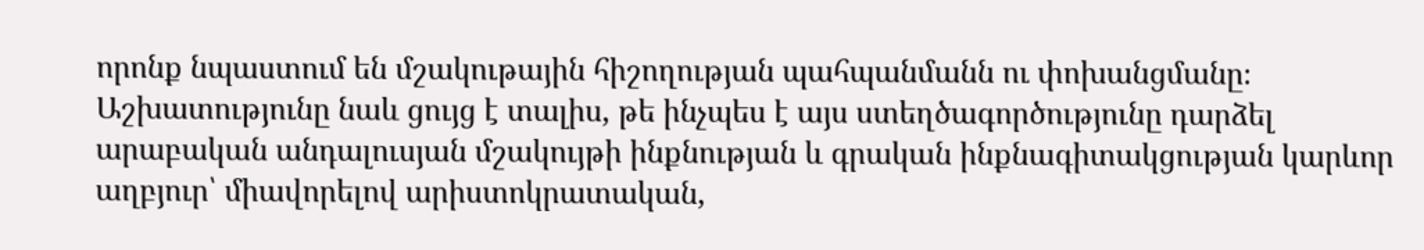որոնք նպաստում են մշակութային հիշողության պահպանմանն ու փոխանցմանը։ Աշխատությունը նաև ցույց է տալիս, թե ինչպես է այս ստեղծագործությունը դարձել արաբական անդալուսյան մշակույթի ինքնության և գրական ինքնագիտակցության կարևոր աղբյուր՝ միավորելով արիստոկրատական,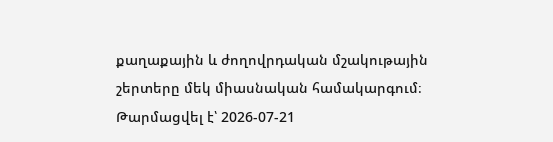քաղաքային և ժողովրդական մշակութային շերտերը մեկ միասնական համակարգում։
Թարմացվել է՝ 2026-07-21